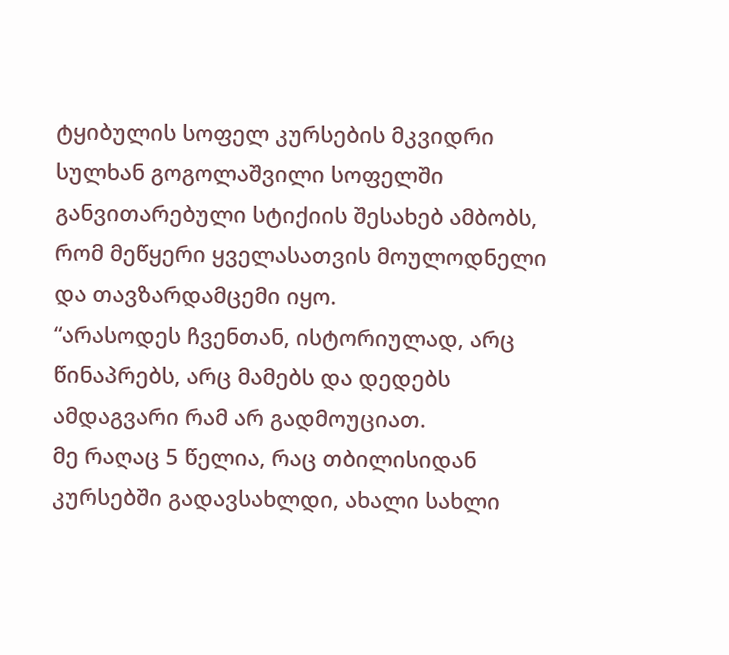ტყიბულის სოფელ კურსების მკვიდრი სულხან გოგოლაშვილი სოფელში განვითარებული სტიქიის შესახებ ამბობს, რომ მეწყერი ყველასათვის მოულოდნელი და თავზარდამცემი იყო.
“არასოდეს ჩვენთან, ისტორიულად, არც წინაპრებს, არც მამებს და დედებს ამდაგვარი რამ არ გადმოუციათ.
მე რაღაც 5 წელია, რაც თბილისიდან კურსებში გადავსახლდი, ახალი სახლი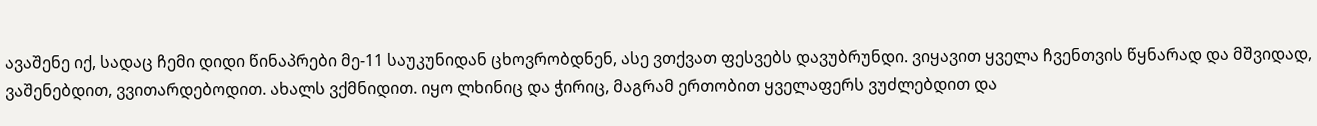ავაშენე იქ, სადაც ჩემი დიდი წინაპრები მე-11 საუკუნიდან ცხოვრობდნენ, ასე ვთქვათ ფესვებს დავუბრუნდი. ვიყავით ყველა ჩვენთვის წყნარად და მშვიდად, ვაშენებდით, ვვითარდებოდით. ახალს ვქმნიდით. იყო ლხინიც და ჭირიც, მაგრამ ერთობით ყველაფერს ვუძლებდით და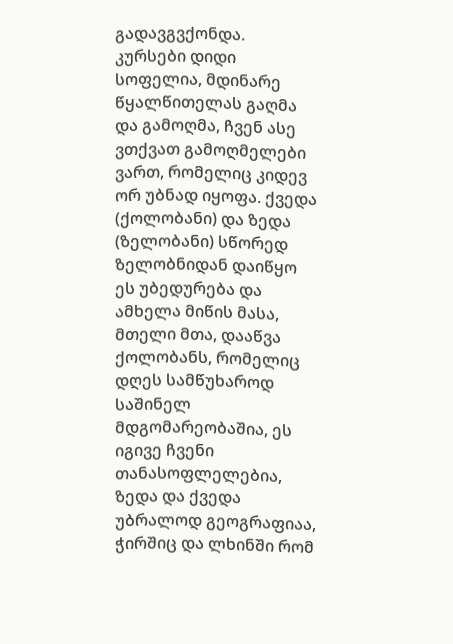გადავგვქონდა.
კურსები დიდი სოფელია, მდინარე წყალწითელას გაღმა და გამოღმა, ჩვენ ასე ვთქვათ გამოღმელები ვართ, რომელიც კიდევ ორ უბნად იყოფა. ქვედა (ქოლობანი) და ზედა (ზელობანი) სწორედ ზელობნიდან დაიწყო ეს უბედურება და ამხელა მიწის მასა, მთელი მთა, დააწვა ქოლობანს, რომელიც დღეს სამწუხაროდ საშინელ მდგომარეობაშია, ეს იგივე ჩვენი თანასოფლელებია, ზედა და ქვედა უბრალოდ გეოგრაფიაა, ჭირშიც და ლხინში რომ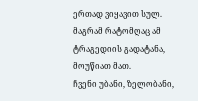ერთად ვიყავით სულ. მაგრამ რატომღაც ამ ტრაგედიის გადატანა, მოუწიათ მათ.
ჩვენი უბანი, ზელობანი,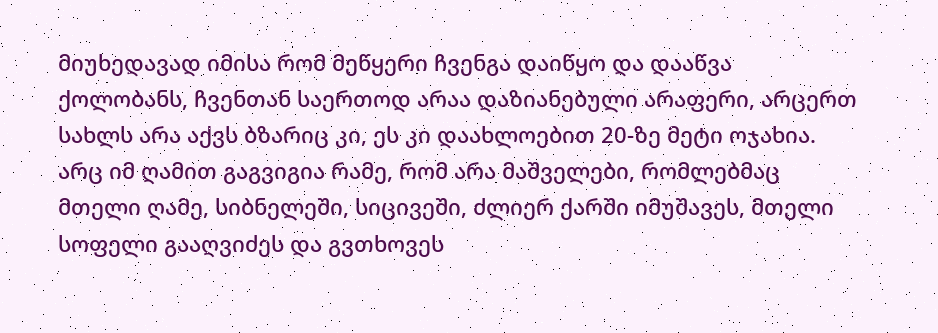მიუხედავად იმისა რომ მეწყერი ჩვენგა დაიწყო და დააწვა ქოლობანს, ჩვენთან საერთოდ არაა დაზიანებული არაფერი, არცერთ სახლს არა აქვს ბზარიც კი, ეს კი დაახლოებით 20-ზე მეტი ოჯახია.
არც იმ ღამით გაგვიგია რამე, რომ არა მაშველები, რომლებმაც მთელი ღამე, სიბნელეში, სიცივეში, ძლიერ ქარში იმუშავეს, მთელი სოფელი გააღვიძეს და გვთხოვეს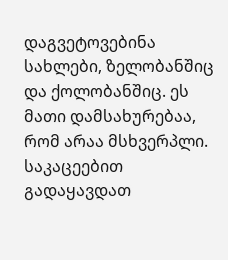დაგვეტოვებინა სახლები, ზელობანშიც და ქოლობანშიც. ეს მათი დამსახურებაა, რომ არაა მსხვერპლი. საკაცეებით გადაყავდათ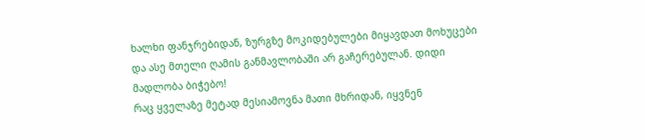ხალხი ფანჯრებიდან, ზურგზე მოკიდებულები მიყავდათ მოხუცები და ასე მთელი ღამის განმავლობაში არ გაჩერებულან. დიდი მადლობა ბიჭებო!
რაც ყველაზე მეტად მესიამოვნა მათი მხრიდან, იყვნენ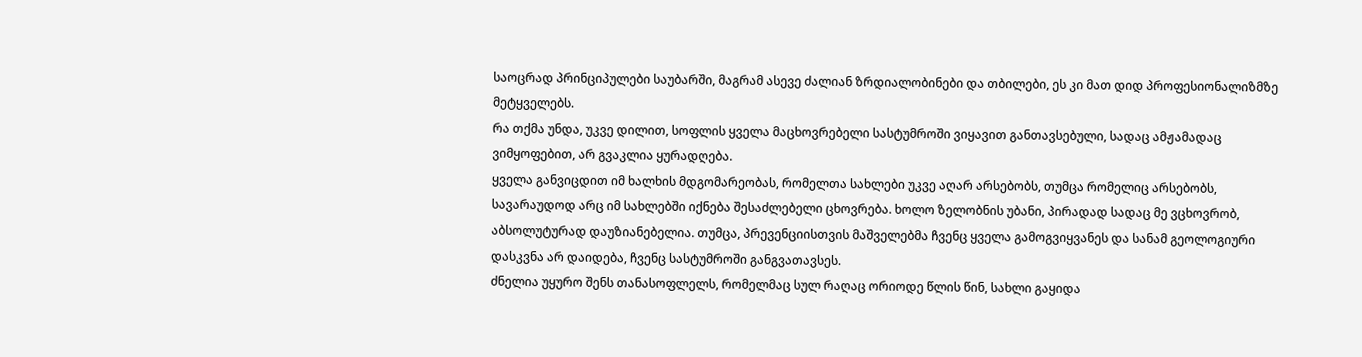საოცრად პრინციპულები საუბარში, მაგრამ ასევე ძალიან ზრდიალობინები და თბილები, ეს კი მათ დიდ პროფესიონალიზმზე მეტყველებს.
რა თქმა უნდა, უკვე დილით, სოფლის ყველა მაცხოვრებელი სასტუმროში ვიყავით განთავსებული, სადაც ამჟამადაც ვიმყოფებით, არ გვაკლია ყურადღება.
ყველა განვიცდით იმ ხალხის მდგომარეობას, რომელთა სახლები უკვე აღარ არსებობს, თუმცა რომელიც არსებობს, სავარაუდოდ არც იმ სახლებში იქნება შესაძლებელი ცხოვრება. ხოლო ზელობნის უბანი, პირადად სადაც მე ვცხოვრობ, აბსოლუტურად დაუზიანებელია. თუმცა, პრევენციისთვის მაშველებმა ჩვენც ყველა გამოგვიყვანეს და სანამ გეოლოგიური დასკვნა არ დაიდება, ჩვენც სასტუმროში განგვათავსეს.
ძნელია უყურო შენს თანასოფლელს, რომელმაც სულ რაღაც ორიოდე წლის წინ, სახლი გაყიდა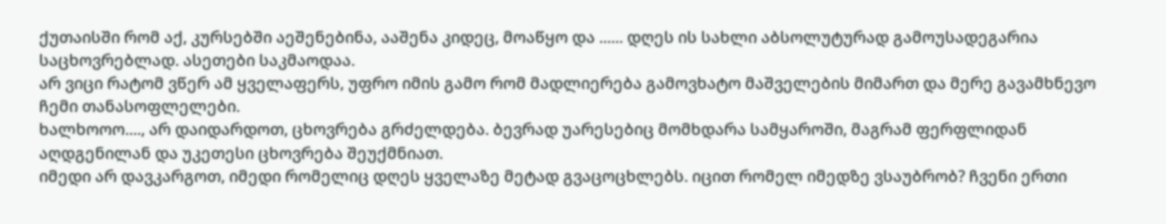ქუთაისში რომ აქ, კურსებში აეშენებინა, ააშენა კიდეც, მოაწყო და ...... დღეს ის სახლი აბსოლუტურად გამოუსადეგარია საცხოვრებლად. ასეთები საკმაოდაა.
არ ვიცი რატომ ვწერ ამ ყველაფერს, უფრო იმის გამო რომ მადლიერება გამოვხატო მაშველების მიმართ და მერე გავამხნევო ჩემი თანასოფლელები.
ხალხოოო...., არ დაიდარდოთ, ცხოვრება გრძელდება. ბევრად უარესებიც მომხდარა სამყაროში, მაგრამ ფერფლიდან აღდგენილან და უკეთესი ცხოვრება შეუქმნიათ.
იმედი არ დავკარგოთ, იმედი რომელიც დღეს ყველაზე მეტად გვაცოცხლებს. იცით რომელ იმედზე ვსაუბრობ? ჩვენი ერთი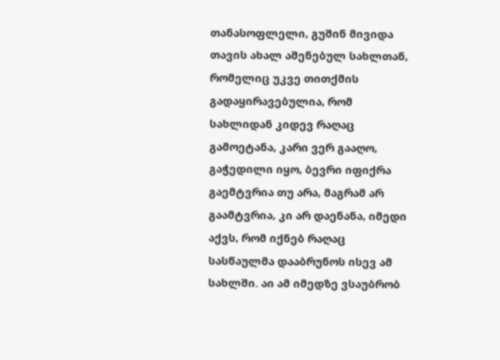თანასოფლელი, გუშინ მივიდა თავის ახალ აშენებულ სახლთან, რომელიც უკვე თითქმის გადაყირავებულია, რომ სახლიდან კიდევ რაღაც გამოეტანა, კარი ვერ გააღო, გაჭედილი იყო, ბევრი იფიქრა გაემტვრია თუ არა, მაგრამ არ გაამტვრია, კი არ დაენანა, იმედი აქვს, რომ იქნებ რაღაც სასწაულმა დააბრუნოს ისევ ამ სახლში. აი ამ იმედზე ვსაუბრობ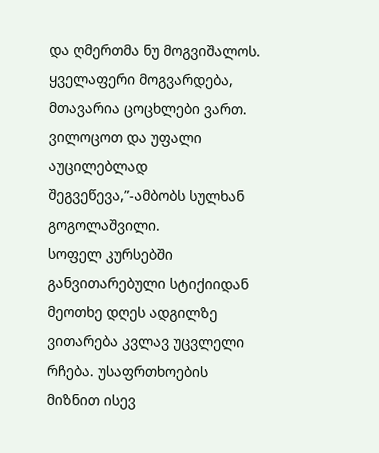და ღმერთმა ნუ მოგვიშალოს. ყველაფერი მოგვარდება, მთავარია ცოცხლები ვართ.
ვილოცოთ და უფალი აუცილებლად შეგვეწევა,”-ამბობს სულხან გოგოლაშვილი.
სოფელ კურსებში განვითარებული სტიქიიდან მეოთხე დღეს ადგილზე ვითარება კვლავ უცვლელი რჩება. უსაფრთხოების მიზნით ისევ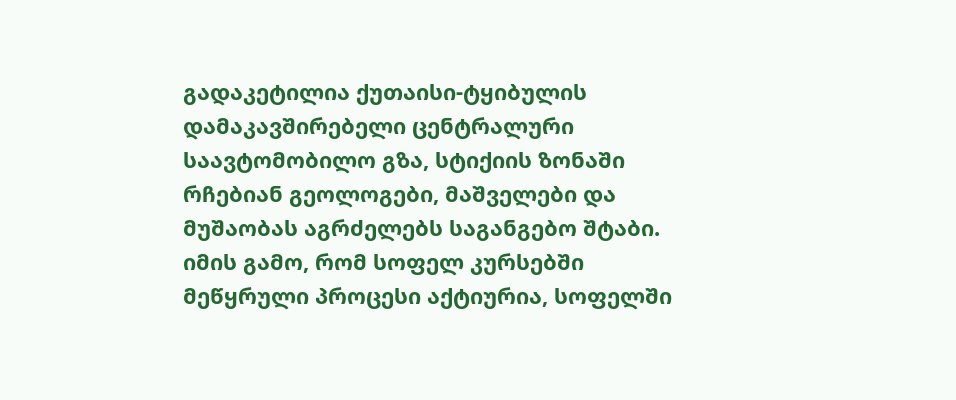გადაკეტილია ქუთაისი-ტყიბულის დამაკავშირებელი ცენტრალური საავტომობილო გზა, სტიქიის ზონაში რჩებიან გეოლოგები, მაშველები და მუშაობას აგრძელებს საგანგებო შტაბი. იმის გამო, რომ სოფელ კურსებში მეწყრული პროცესი აქტიურია, სოფელში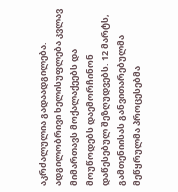აკრძალულია გადაადგილება. ადგილობრივი ხელისუფლება კვლავ მიმართავს მოქალაქეებს და მოუწოდებს დაემორჩინონ დაწესებულ შეზღუდვებს. 12 მარტს, გამთენიისას განვითარებულმა მეწყრულმა პროცესებმა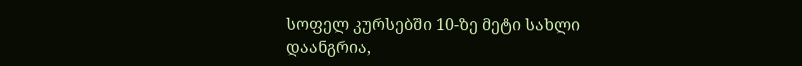სოფელ კურსებში 10-ზე მეტი სახლი დაანგრია,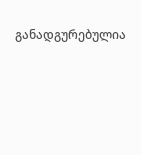განადგურებულია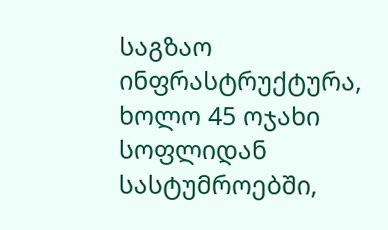საგზაო ინფრასტრუქტურა, ხოლო 45 ოჯახი სოფლიდან სასტუმროებში,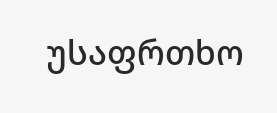უსაფრთხო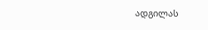ადგილას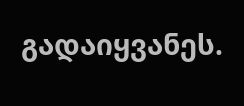გადაიყვანეს.